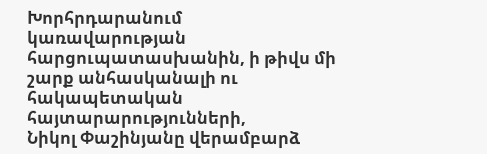Խորհրդարանում կառավարության
հարցուպատասխանին, ի թիվս մի շարք անհասկանալի ու հակապետական հայտարարությունների,
Նիկոլ Փաշինյանը վերամբարձ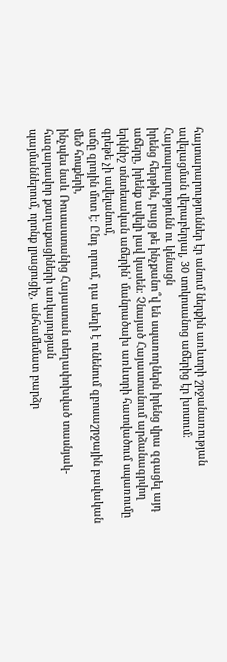հայտարարություններ էր անում ներքին առևտրի շրջանառության ավելացման վերաբերյալ, 30 տոկոսանոց աճերից էր խոսում։
Հայտարարությունն ու կենացն
իրենց հերթին, բայց թե ինչքանո՞վ են սպառողներն իրենց վրա զգացել այդ
աճերը, իրենք ավելի լավ կասեն։ Չնայած Հայաստանում արձանագրվող
երկնիշ տնտեսական աճերին՝ մանրածախ առևտրի հատվածում սպառումը գրեթե չի ավելանում,
աճը զրոյին մոտ է։ Ընդ որում, դա տեղի է ունենում զբոսաշրջային բավական մեծ հոսքերի,
ինչպես նաև Ռուսաստանից Հայաստան տեղափոխված տասնյակ-հազարավոր քաղաքացիների առկայության
պայմաններում, որոնք լրացուցիչ, անհամեմատ բարձր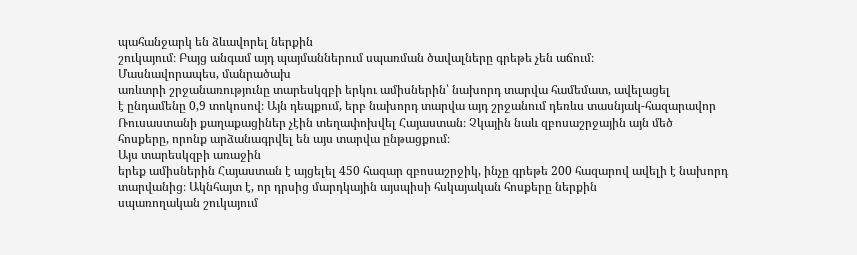պահանջարկ են ձևավորել ներքին
շուկայում։ Բայց անգամ այդ պայմաններում սպառման ծավալները գրեթե չեն աճում։
Մասնավորապես, մանրածախ
առևտրի շրջանառությունը տարեսկզբի երկու ամիսներին՝ նախորդ տարվա համեմատ, ավելացել
է ընդամենը 0,9 տոկոսով։ Այն դեպքում, երբ նախորդ տարվա այդ շրջանում դեռևս տասնյակ-հազարավոր
Ռուսաստանի քաղաքացիներ չէին տեղափոխվել Հայաստան։ Չկային նաև զբոսաշրջային այն մեծ
հոսքերը, որոնք արձանագրվել են այս տարվա ընթացքում։
Այս տարեսկզբի առաջին
երեք ամիսներին Հայաստան է այցելել 450 հազար զբոսաշրջիկ, ինչը գրեթե 200 հազարով ավելի է նախորդ տարվանից։ Ակնհայտ է, որ դրսից մարդկային այսպիսի հսկայական հոսքերը ներքին
սպառողական շուկայում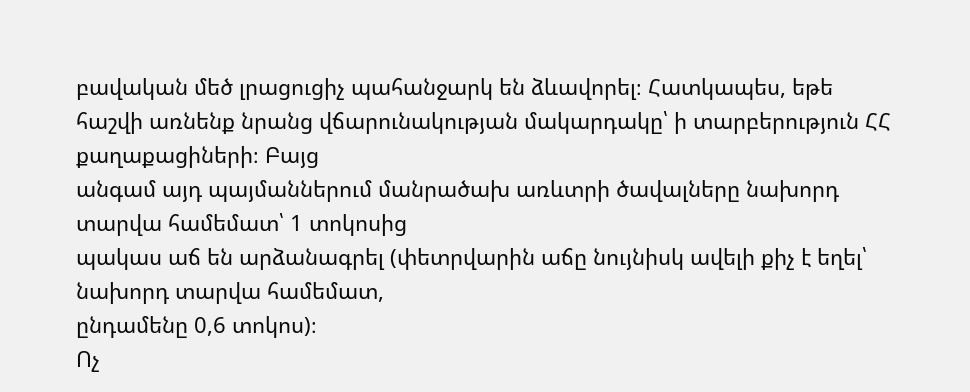բավական մեծ լրացուցիչ պահանջարկ են ձևավորել։ Հատկապես, եթե
հաշվի առնենք նրանց վճարունակության մակարդակը՝ ի տարբերություն ՀՀ քաղաքացիների։ Բայց
անգամ այդ պայմաններում մանրածախ առևտրի ծավալները նախորդ տարվա համեմատ՝ 1 տոկոսից
պակաս աճ են արձանագրել (փետրվարին աճը նույնիսկ ավելի քիչ է եղել՝ նախորդ տարվա համեմատ,
ընդամենը 0,6 տոկոս)։
Ոչ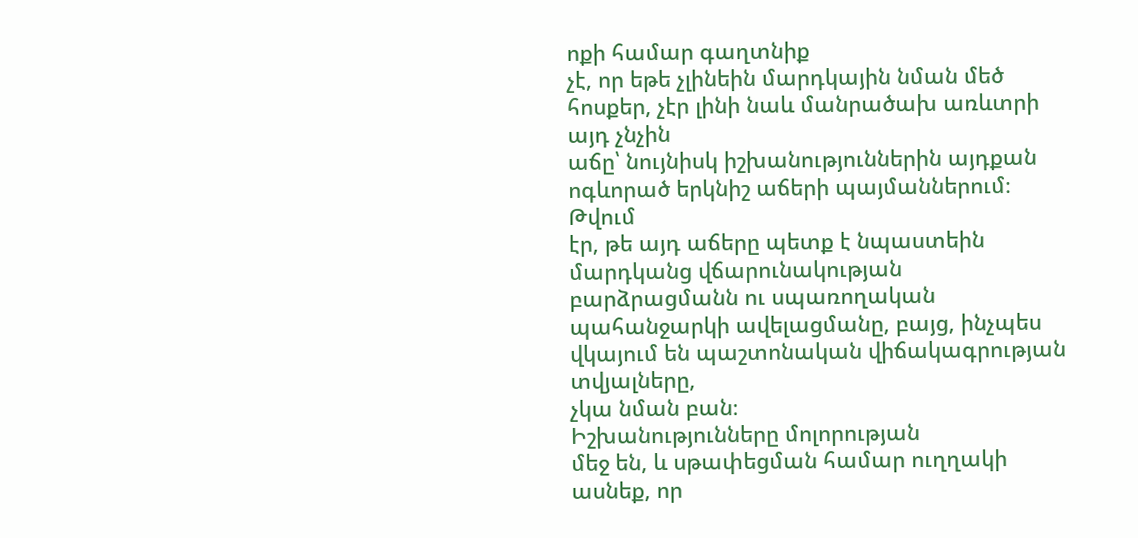ոքի համար գաղտնիք
չէ, որ եթե չլինեին մարդկային նման մեծ հոսքեր, չէր լինի նաև մանրածախ առևտրի այդ չնչին
աճը՝ նույնիսկ իշխանություններին այդքան ոգևորած երկնիշ աճերի պայմաններում։ Թվում
էր, թե այդ աճերը պետք է նպաստեին մարդկանց վճարունակության բարձրացմանն ու սպառողական
պահանջարկի ավելացմանը, բայց, ինչպես վկայում են պաշտոնական վիճակագրության տվյալները,
չկա նման բան։
Իշխանությունները մոլորության
մեջ են, և սթափեցման համար ուղղակի ասնեք, որ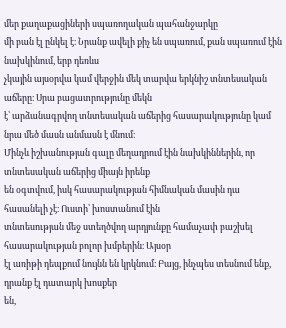մեր քաղաքացիների սպառողական պահանջարկը
մի բան էլ ընկել է։ Նրանք ավելի քիչ են սպառում, քան սպառում էին նախկինում, երբ դեռևս
չկային այսօրվա կամ վերջին մեկ տարվա երկնիշ տնտեսական աճերը։ Սրա բացատրությունը մեկն
է՝ արձանագրվող տնտեսական աճերից հասարակությունը կամ նրա մեծ մասն անմասն է մնում։
Մինչև իշխանության գալը մեղադրում էին նախկիններին, որ տնտեսական աճերից միայն իրենք
են օգտվում, իսկ հասարակության հիմնական մասին դա հասանելի չէ։ Ուստի՝ խոստանում էին
տնտեսության մեջ ստեղծվող արդյունքը համաչափ բաշխել հասարակության բոլոր խմբերին։ Այսօր
էլ առիթի դեպքում նույնն են կրկնում։ Բայց, ինչպես տեսնում ենք, դրանք էլ դատարկ խոսքեր
են,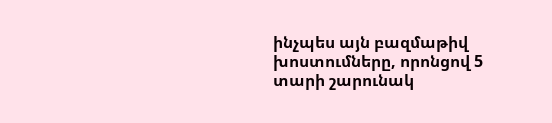ինչպես այն բազմաթիվ խոստումները, որոնցով 5 տարի շարունակ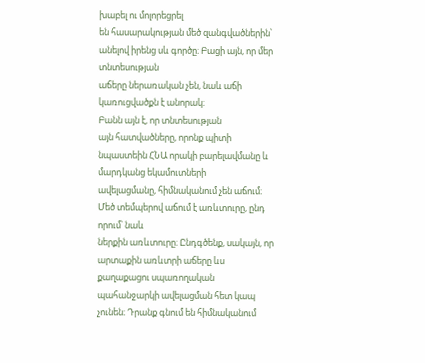խաբել ու մոլորեցրել
են հասարակության մեծ զանգվածներին՝ անելով իրենց սև գործը։ Բացի այն, որ մեր տնտեսության
աճերը ներառական չեն, նաև աճի կառուցվածքն է անորակ։
Բանն այն է, որ տնտեսության
այն հատվածները, որոնք պիտի նպաստեին ՀՆԱ որակի բարելավմանը և մարդկանց եկամուտների
ավելացմանը, հիմնականում չեն աճում։ Մեծ տեմպերով աճում է առևտուրը, ընդ որում՝ նաև
ներքին առևտուրը։ Ընդգծենք, սակայն, որ արտաքին առևտրի աճերը ևս քաղաքացու սպառողական
պահանջարկի ավելացման հետ կապ չունեն։ Դրանք գնում են հիմնականում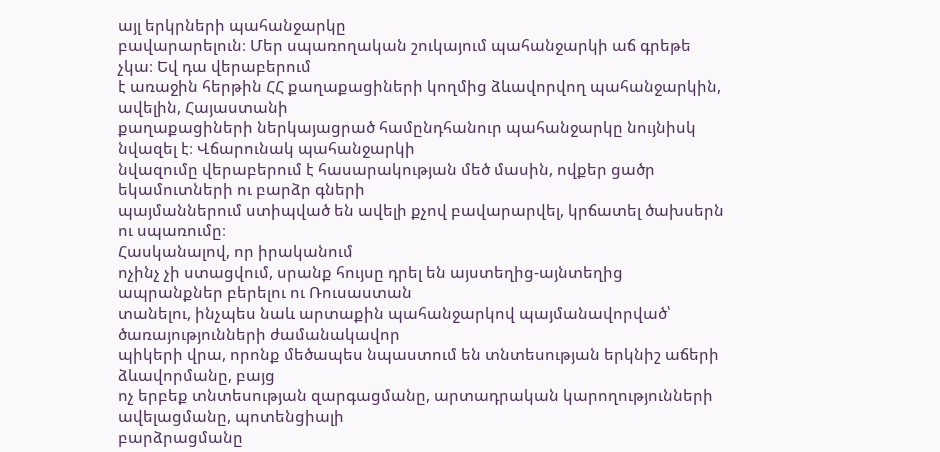այլ երկրների պահանջարկը
բավարարելուն։ Մեր սպառողական շուկայում պահանջարկի աճ գրեթե չկա։ Եվ դա վերաբերում
է առաջին հերթին ՀՀ քաղաքացիների կողմից ձևավորվող պահանջարկին, ավելին, Հայաստանի
քաղաքացիների ներկայացրած համընդհանուր պահանջարկը նույնիսկ նվազել է։ Վճարունակ պահանջարկի
նվազումը վերաբերում է հասարակության մեծ մասին, ովքեր ցածր եկամուտների ու բարձր գների
պայմաններում ստիպված են ավելի քչով բավարարվել, կրճատել ծախսերն ու սպառումը։
Հասկանալով, որ իրականում
ոչինչ չի ստացվում, սրանք հույսը դրել են այստեղից-այնտեղից ապրանքներ բերելու ու Ռուսաստան
տանելու, ինչպես նաև արտաքին պահանջարկով պայմանավորված՝ ծառայությունների ժամանակավոր
պիկերի վրա, որոնք մեծապես նպաստում են տնտեսության երկնիշ աճերի ձևավորմանը, բայց
ոչ երբեք տնտեսության զարգացմանը, արտադրական կարողությունների ավելացմանը, պոտենցիալի
բարձրացմանը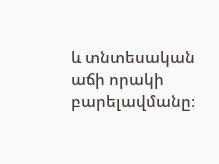և տնտեսական աճի որակի բարելավմանը։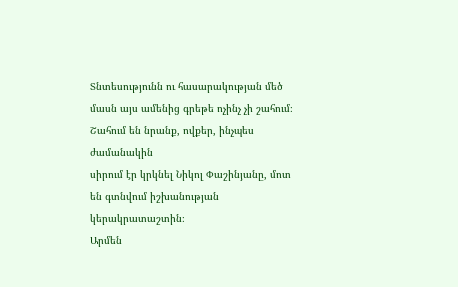Տնտեսությունն ու հասարակության մեծ
մասն այս ամենից գրեթե ոչինչ չի շահում։ Շահում են նրանք, ովքեր, ինչպես ժամանակին
սիրում էր կրկնել Նիկոլ Փաշինյանը, մոտ են գտնվում իշխանության կերակրատաշտին։
Արմեն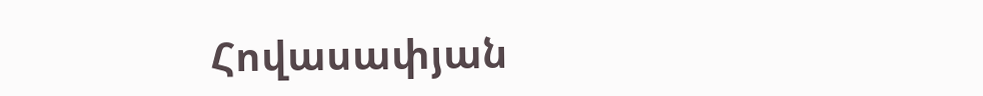Հովասափյան